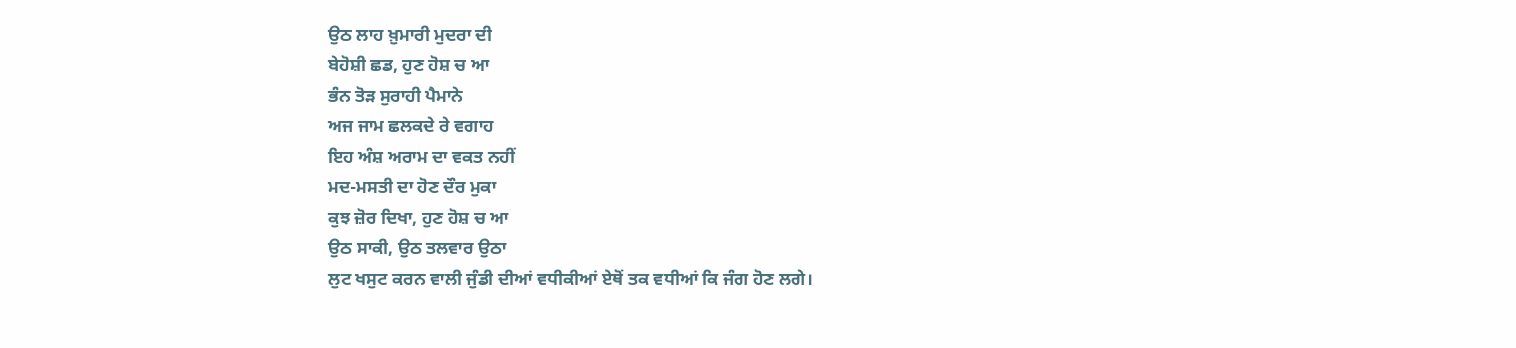ਉਠ ਲਾਹ ਖ਼ੁਮਾਰੀ ਮੁਦਰਾ ਦੀ
ਬੇਹੋਸ਼ੀ ਛਡ, ਹੁਣ ਹੋਸ਼ ਚ ਆ
ਭੰਨ ਤੋੜ ਸੁਰਾਹੀ ਪੈਮਾਨੇ
ਅਜ ਜਾਮ ਛਲਕਦੇ ਰੇ ਵਗਾਹ
ਇਹ ਅੰਸ਼ ਅਰਾਮ ਦਾ ਵਕਤ ਨਹੀਂ
ਮਦ-ਮਸਤੀ ਦਾ ਹੋਣ ਦੌਰ ਮੁਕਾ
ਕੁਝ ਜ਼ੋਰ ਦਿਖਾ, ਹੁਣ ਹੋਸ਼ ਚ ਆ
ਉਠ ਸਾਕੀ, ਉਠ ਤਲਵਾਰ ਉਠਾ
ਲੁਟ ਖਸੁਟ ਕਰਨ ਵਾਲੀ ਜੁੰਡੀ ਦੀਆਂ ਵਧੀਕੀਆਂ ਏਥੋਂ ਤਕ ਵਧੀਆਂ ਕਿ ਜੰਗ ਹੋਣ ਲਗੇ।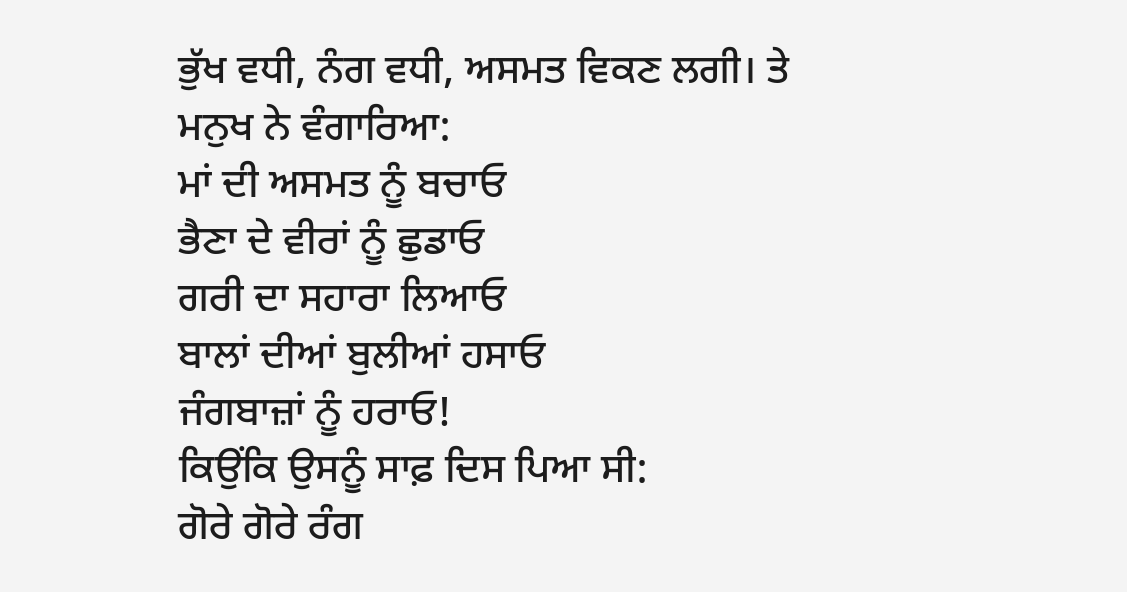ਭੁੱਖ ਵਧੀ, ਨੰਗ ਵਧੀ, ਅਸਮਤ ਵਿਕਣ ਲਗੀ। ਤੇ ਮਨੁਖ ਨੇ ਵੰਗਾਰਿਆ:
ਮਾਂ ਦੀ ਅਸਮਤ ਨੂੰ ਬਚਾਓ
ਭੈਣਾ ਦੇ ਵੀਰਾਂ ਨੂੰ ਛੁਡਾਓ
ਗਰੀ ਦਾ ਸਹਾਰਾ ਲਿਆਓ
ਬਾਲਾਂ ਦੀਆਂ ਬੁਲੀਆਂ ਹਸਾਓ
ਜੰਗਬਾਜ਼ਾਂ ਨੂੰ ਹਰਾਓ!
ਕਿਉਂਕਿ ਉਸਨੂੰ ਸਾਫ਼ ਦਿਸ ਪਿਆ ਸੀ:
ਗੋਰੇ ਗੋਰੇ ਰੰਗ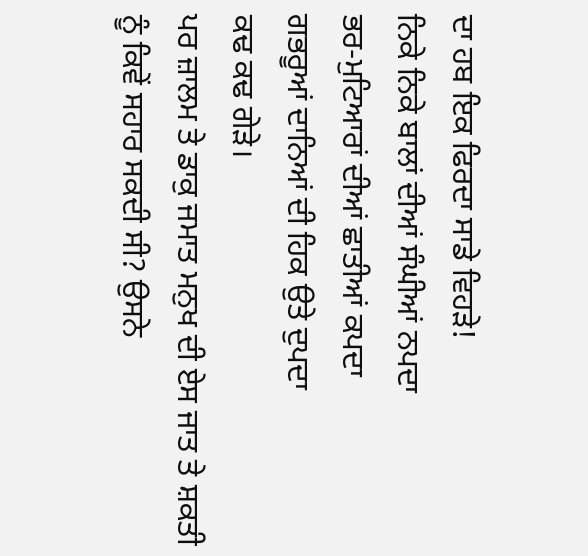ਦਾ ਹਬ ਇਕ ਫਿਰਦਾ ਸਾਡੇ ਵਿਹੜੇ!
ਨਿਕੇ ਨਿਕੇ ਬਾਲਾਂ ਦੀਆਂ ਸੰਘੀਆਂ ਨਪਦਾ
ਭਰ-ਮੁਟਿਆਰਾਂ ਦੀਆਂ ਛਾਤੀਆਂ ਕਪਦਾ
ਗਭਰੂਆਂ ਦਾਨਿਆਂ ਦੀ ਹਿਕ ਉਤੇ ਦੁਪਦਾ
ਕਢ ਕਢ ਗੇੜੇ।
ਪਰ ਜ਼ਾਲਮ ਤੇ ਡਾਕੁ ਜਮਾਤ ਮਨੁਖ ਦੀ ਏਸ ਜਾਤ ਤੇ ਸ਼ਕਤੀ ਨੂੰ ਕਿਵੇਂ ਸਹਾਰ ਸਕਦੀ ਸੀ? ਉਸਨੇ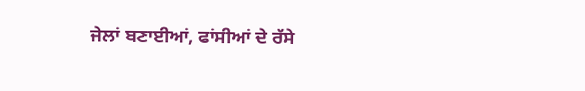ਜੇਲਾਂ ਬਣਾਈਆਂ, ਫਾਂਸੀਆਂ ਦੇ ਰੱਸੇ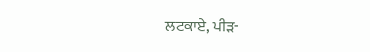ਲਟਕਾਏ, ਪੀੜ-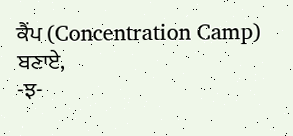ਕੈਂਪ (Concentration Camp) ਬਣਾਏ,
-ਝ-